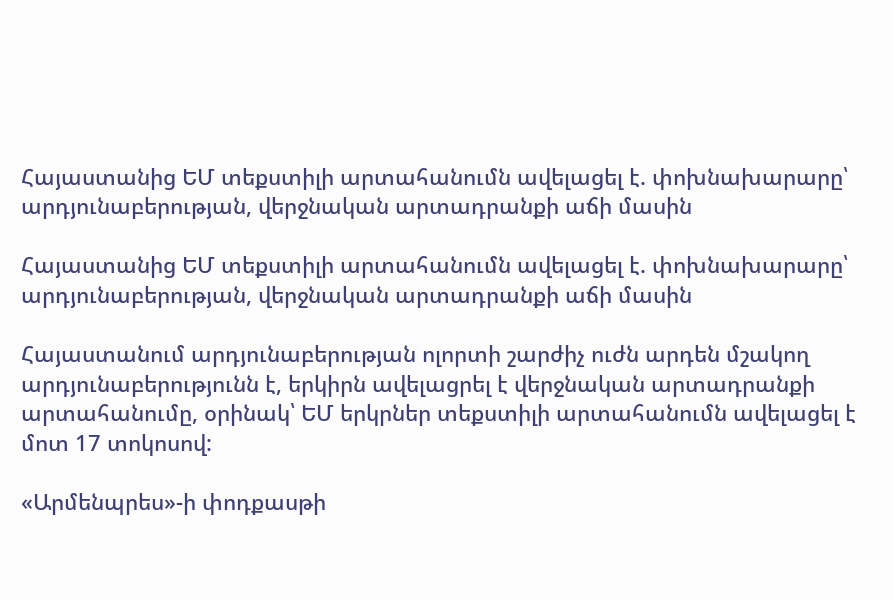Հայաստանից ԵՄ տեքստիլի արտահանումն ավելացել է. փոխնախարարը՝ արդյունաբերության, վերջնական արտադրանքի աճի մասին

Հայաստանից ԵՄ տեքստիլի արտահանումն ավելացել է. փոխնախարարը՝ արդյունաբերության, վերջնական արտադրանքի աճի մասին

Հայաստանում արդյունաբերության ոլորտի շարժիչ ուժն արդեն մշակող արդյունաբերությունն է, երկիրն ավելացրել է վերջնական արտադրանքի արտահանումը, օրինակ՝ ԵՄ երկրներ տեքստիլի արտահանումն ավելացել է մոտ 17 տոկոսով:

«Արմենպրես»-ի փոդքասթի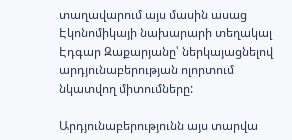տաղավարում այս մասին ասաց Էկոնոմիկայի նախարարի տեղակալ Էդգար Զաքարյանը՝ ներկայացնելով արդյունաբերության ոլորտում նկատվող միտումները:

Արդյունաբերությունն այս տարվա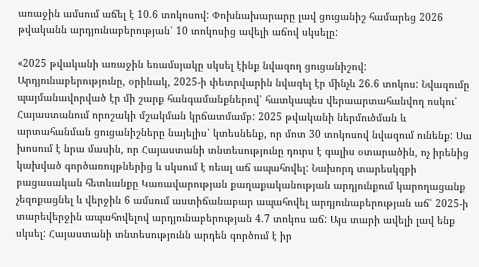առաջին ամսում աճել է 10.6 տոկոսով: Փոխնախարարը լավ ցուցանիշ համարեց 2026 թվականն արդյունաբերության՝ 10 տոկոսից ավելի աճով սկսելը:

«2025 թվականի առաջին եռամսյակը սկսել էինք նվազող ցուցանիշով: Արդյունաբերությունը, օրինակ, 2025-ի փետրվարին նվազել էր մինչև 26.6 տոկոս: Նվազումը պայմանավորված էր մի շարք հանգամանքներով՝ հատկապես վերաարտահանվող ոսկու՝ Հայաստանում որոշակի մշակման կրճատմամբ: 2025 թվականի ներմուծման և արտահանման ցուցանիշները նայելիս՝ կտեսնենք, որ մոտ 30 տոկոսով նվազում ունենք: Սա խոսում է նրա մասին, որ Հայաստանի տնտեսությունը դուրս է գալիս օտարածին, ոչ իրենից կախված գործառույթներից և սկսում է ռեալ աճ ապահովել: Նախորդ տարեսկզբի բացասական հետևանքը Կառավարության քաղաքականության արդյունքում կարողացանք չեզոքացնել և վերջին 6 ամսում աստիճանաբար ապահովել արդյունաբերության աճ՝ 2025-ի տարեվերջին ապահովելով արդյունաբերության 4.7 տոկոս աճ: Այս տարի ավելի լավ ենք սկսել: Հայաստանի տնտեսությունն արդեն գործում է իր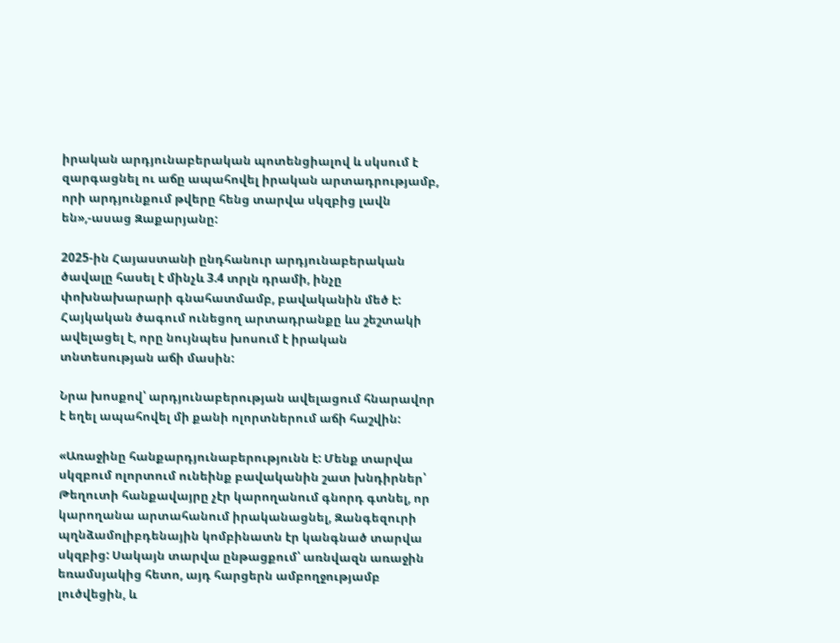իրական արդյունաբերական պոտենցիալով և սկսում է զարգացնել ու աճը ապահովել իրական արտադրությամբ,  որի արդյունքում թվերը հենց տարվա սկզբից լավն են»,-ասաց Զաքարյանը:

2025-ին Հայաստանի ընդհանուր արդյունաբերական ծավալը հասել է մինչև 3.4 տրլն դրամի, ինչը փոխնախարարի գնահատմամբ, բավականին մեծ է: Հայկական ծագում ունեցող արտադրանքը ևս շեշտակի ավելացել է, որը նույնպես խոսում է իրական տնտեսության աճի մասին:

Նրա խոսքով՝ արդյունաբերության ավելացում հնարավոր է եղել ապահովել մի քանի ոլորտներում աճի հաշվին:

«Առաջինը հանքարդյունաբերությունն է: Մենք տարվա սկզբում ոլորտում ունեինք բավականին շատ խնդիրներ՝ Թեղուտի հանքավայրը չէր կարողանում գնորդ գտնել, որ կարողանա արտահանում իրականացնել, Զանգեզուրի պղնձամոլիբդենային կոմբինատն էր կանգնած տարվա սկզբից: Սակայն տարվա ընթացքում՝ առնվազն առաջին եռամսյակից հետո, այդ հարցերն ամբողջությամբ լուծվեցին, և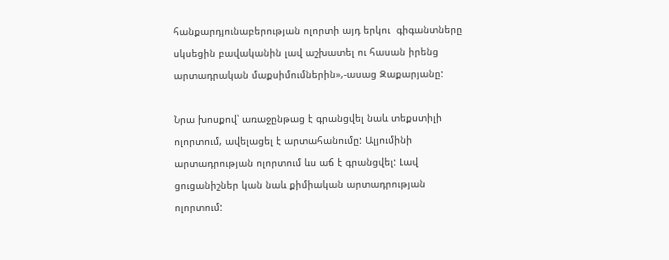հանքարդյունաբերության ոլորտի այդ երկու  գիգանտները սկսեցին բավականին լավ աշխատել ու հասան իրենց արտադրական մաքսիմումներին»,-ասաց Զաքարյանը:

Նրա խոսքով՝ առաջընթաց է գրանցվել նաև տեքստիլի ոլորտում, ավելացել է արտահանումը: Ալյումինի արտադրության ոլորտում ևս աճ է գրանցվել: Լավ ցուցանիշներ կան նաև քիմիական արտադրության ոլորտում: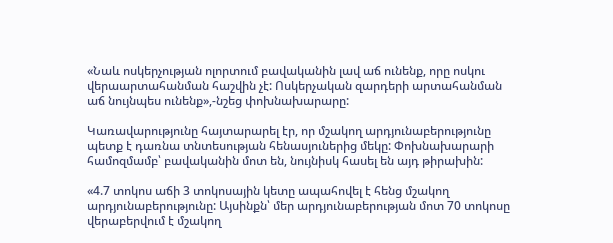«Նաև ոսկերչության ոլորտում բավականին լավ աճ ունենք, որը ոսկու վերաարտահանման հաշվին չէ: Ոսկերչական զարդերի արտահանման աճ նույնպես ունենք»,-նշեց փոխնախարարը:

Կառավարությունը հայտարարել էր, որ մշակող արդյունաբերությունը պետք է դառնա տնտեսության հենասյուներից մեկը: Փոխնախարարի համոզմամբ՝ բավականին մոտ են, նույնիսկ հասել են այդ թիրախին:

«4.7 տոկոս աճի 3 տոկոսային կետը ապահովել է հենց մշակող արդյունաբերությունը: Այսինքն՝ մեր արդյունաբերության մոտ 70 տոկոսը վերաբերվում է մշակող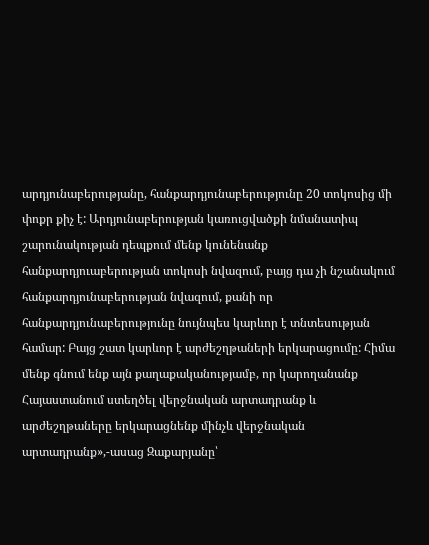արդյունաբերությանը, հանքարդյունաբերությունը 20 տոկոսից մի փոքր քիչ է: Արդյունաբերության կառուցվածքի նմանատիպ շարունակության դեպքում մենք կունենանք հանքարդյուաբերության տոկոսի նվազում, բայց դա չի նշանակում հանքարդյունաբերության նվազում, քանի որ հանքարդյունաբերությունը նույնպես կարևոր է տնտեսության համար: Բայց շատ կարևոր է արժեշղթաների երկարացումը: Հիմա մենք գնում ենք այն քաղաքականությամբ, որ կարողանանք Հայաստանում ստեղծել վերջնական արտադրանք և արժեշղթաները երկարացնենք մինչև վերջնական արտադրանք»,-ասաց Զաքարյանը՝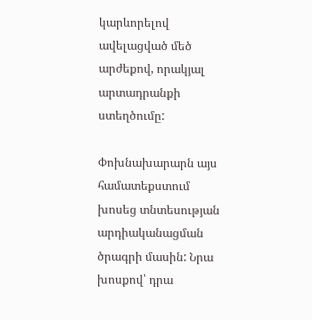կարևորելով ավելացված մեծ արժեքով, որակյալ արտադրանքի ստեղծումը:

Փոխնախարարն այս համատեքստում խոսեց տնտեսության արդիականացման  ծրագրի մասին: Նրա խոսքով՝ դրա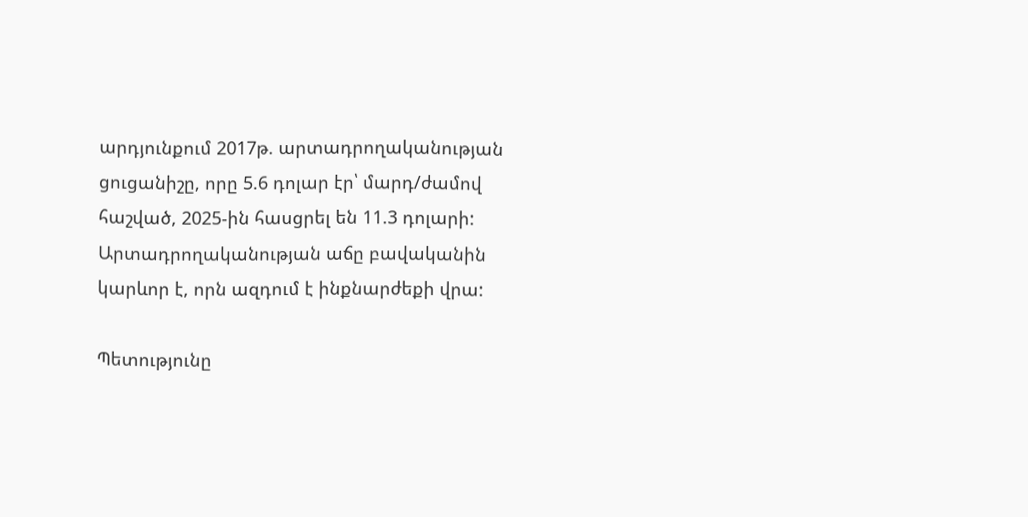արդյունքում 2017թ. արտադրողականության ցուցանիշը, որը 5.6 դոլար էր՝ մարդ/ժամով հաշված, 2025-ին հասցրել են 11.3 դոլարի: Արտադրողականության աճը բավականին կարևոր է, որն ազդում է ինքնարժեքի վրա:

Պետությունը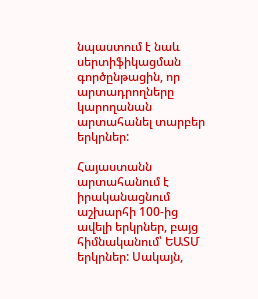նպաստում է նաև սերտիֆիկացման գործընթացին, որ արտադրողները կարողանան արտահանել տարբեր երկրներ:

Հայաստանն արտահանում է իրականացնում աշխարհի 100-ից ավելի երկրներ, բայց հիմնականում՝ ԵԱՏՄ երկրներ: Սակայն,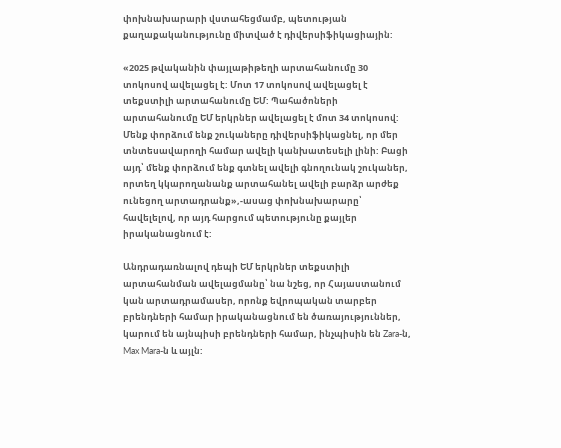փոխնախարարի վստահեցմամբ, պետության քաղաքականությունը միտված է դիվերսիֆիկացիային:

«2025 թվականին փայլաթիթեղի արտահանումը 30 տոկոսով ավելացել է: Մոտ 17 տոկոսով ավելացել է տեքստիլի արտահանումը ԵՄ: Պահածոների արտահանումը ԵՄ երկրներ ավելացել է մոտ 34 տոկոսով: Մենք փորձում ենք շուկաները դիվերսիֆիկացնել, որ մեր տնտեսավարողի համար ավելի կանխատեսելի լինի: Բացի այդ՝ մենք փորձում ենք գտնել ավելի գնողունակ շուկաներ, որտեղ կկարողանանք արտահանել ավելի բարձր արժեք ունեցող արտադրանք»,-ասաց փոխնախարարը՝ հավելելով, որ այդ հարցում պետությունը քայլեր իրականացնում է:

Անդրադառնալով դեպի ԵՄ երկրներ տեքստիլի արտահանման ավելացմանը՝ նա նշեց, որ Հայաստանում կան արտադրամասեր, որոնք եվրոպական տարբեր բրենդների համար իրականացնում են ծառայություններ, կարում են այնպիսի բրենդների համար, ինչպիսին են Zara-ն,  Max Mara-ն և այլն: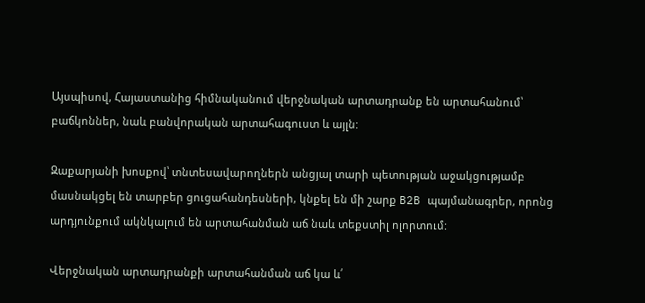Այսպիսով, Հայաստանից հիմնականում վերջնական արտադրանք են արտահանում՝ բաճկոններ, նաև բանվորական արտահագուստ և այլն:

Զաքարյանի խոսքով՝ տնտեսավարողներն անցյալ տարի պետության աջակցությամբ մասնակցել են տարբեր ցուցահանդեսների, կնքել են մի շարք B2B պայմանագրեր, որոնց արդյունքում ակնկալում են արտահանման աճ նաև տեքստիլ ոլորտում:

Վերջնական արտադրանքի արտահանման աճ կա և՛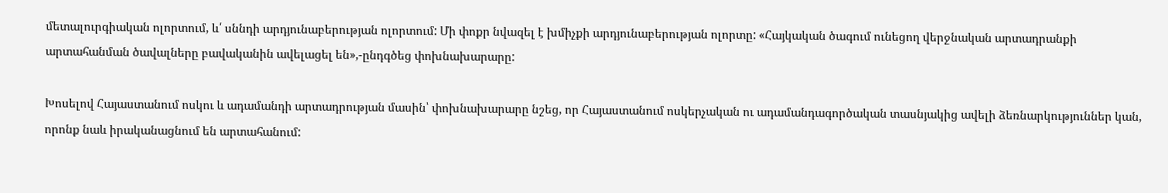մետալուրգիական ոլորտում, և՛ սննդի արդյունաբերության ոլորտում: Մի փոքր նվազել է խմիչքի արդյունաբերության ոլորտը: «Հայկական ծագում ունեցող վերջնական արտադրանքի արտահանման ծավալները բավականին ավելացել են»,-ընդգծեց փոխնախարարը:

Խոսելով Հայաստանում ոսկու և ադամանդի արտադրության մասին՝ փոխնախարարը նշեց, որ Հայաստանում ոսկերչական ու ադամանդագործական տասնյակից ավելի ձեռնարկություններ կան, որոնք նաև իրականացնում են արտահանում: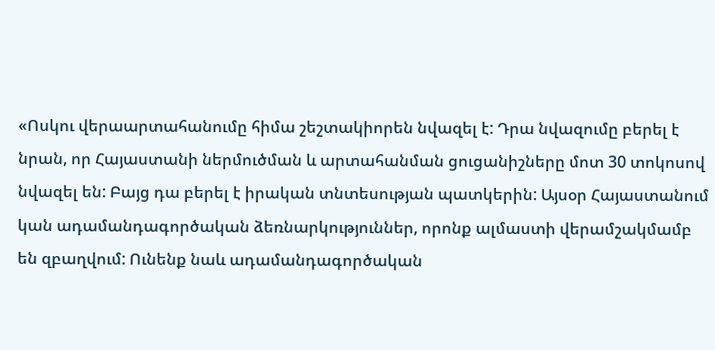«Ոսկու վերաարտահանումը հիմա շեշտակիորեն նվազել է: Դրա նվազումը բերել է նրան, որ Հայաստանի ներմուծման և արտահանման ցուցանիշները մոտ 30 տոկոսով նվազել են: Բայց դա բերել է իրական տնտեսության պատկերին: Այսօր Հայաստանում կան ադամանդագործական ձեռնարկություններ, որոնք ալմաստի վերամշակմամբ են զբաղվում: Ունենք նաև ադամանդագործական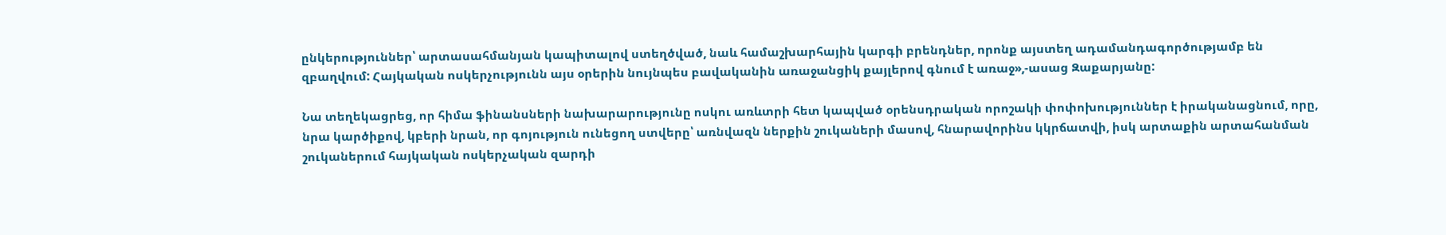ընկերություններ՝ արտասահմանյան կապիտալով ստեղծված, նաև համաշխարհային կարգի բրենդներ, որոնք այստեղ ադամանդագործությամբ են զբաղվում: Հայկական ոսկերչությունն այս օրերին նույնպես բավականին առաջանցիկ քայլերով գնում է առաջ»,-ասաց Զաքարյանը:

Նա տեղեկացրեց, որ հիմա ֆինանսների նախարարությունը ոսկու առևտրի հետ կապված օրենսդրական որոշակի փոփոխություններ է իրականացնում, որը, նրա կարծիքով, կբերի նրան, որ գոյություն ունեցող ստվերը՝ առնվազն ներքին շուկաների մասով, հնարավորինս կկրճատվի, իսկ արտաքին արտահանման շուկաներում հայկական ոսկերչական զարդի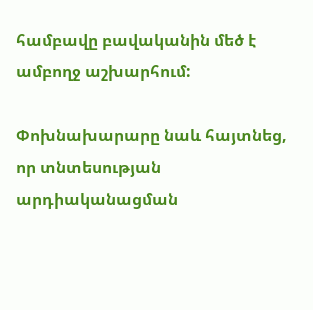համբավը բավականին մեծ է ամբողջ աշխարհում:

Փոխնախարարը նաև հայտնեց, որ տնտեսության արդիականացման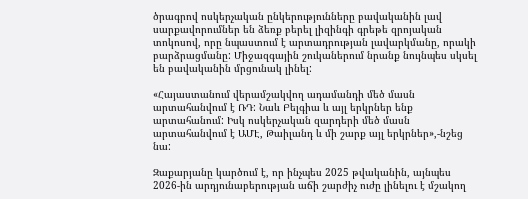ծրագրով ոսկերչական ընկերությունները բավականին լավ սարքավորումներ են ձեռք բերել լիզինգի գրեթե զրոյական տոկոսով, որը նպաստում է արտադրության լավարկմանը, որակի բարձրացմանը: Միջազգային շուկաներում նրանք նույնպես սկսել են բավականին մրցունակ լինել:

«Հայաստանում վերամշակվող ադամանդի մեծ մասն արտահանվում է ՌԴ: Նաև Բելգիա և այլ երկրներ ենք արտահանում: Իսկ ոսկերչական զարդերի մեծ մասն արտահանվում է ԱՄԷ, Թաիլանդ և մի շարք այլ երկրներ»,-նշեց նա:

Զաքարյանը կարծում է, որ ինչպես 2025 թվականին, այնպես 2026-ին արդյունաբերության աճի շարժիչ ուժը լինելու է մշակող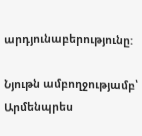արդյունաբերությունը:

Նյութն ամբողջությամբ՝ Արմենպրես